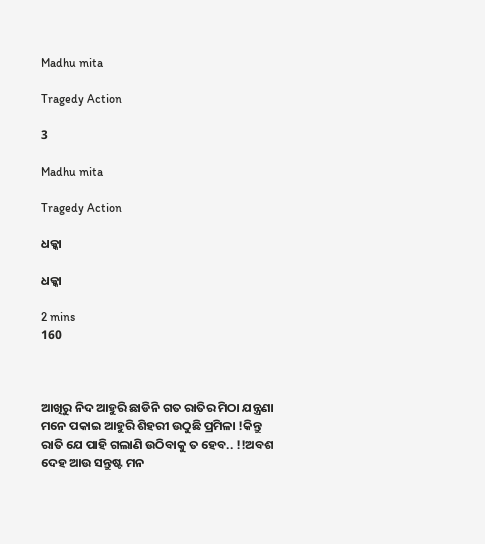Madhu mita

Tragedy Action

3

Madhu mita

Tragedy Action

ଧକ୍କା

ଧକ୍କା

2 mins
160



ଆଖିରୁ ନିଦ ଆହୁରି ଛାଡିନି ଗତ ରାତିର ମିଠା ଯନ୍ତ୍ରଣା ମନେ ପକାଇ ଆହୁରି ଶିହରୀ ଉଠୁଛି ପ୍ରମିଳା !କିନ୍ତୁ ରାତି ଯେ ପାହି ଗଲାଣି ଉଠିବାକୁ ତ ହେବ.. !!ଅବଶ ଦେହ ଆଉ ସନ୍ତୁଷ୍ଟ ମନ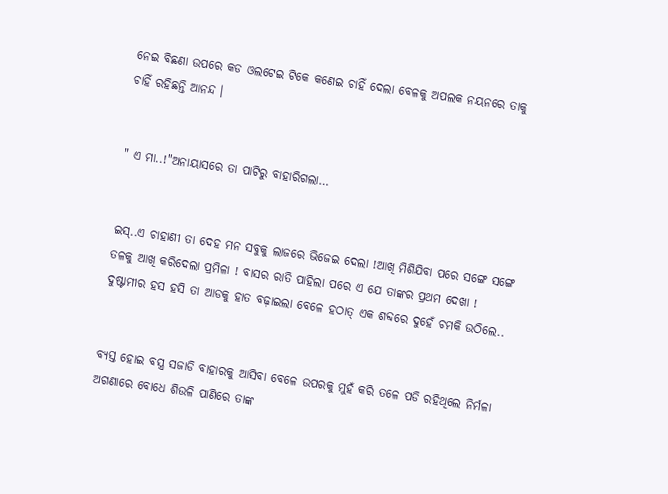ନେଇ ବିଛଣା ଉପରେ କଡ ଓଲଟେଇ ଟିକେ କଣେଇ ଚାହିଁ ଦେଲା ବେଳକୁ ଅପଲକ ନୟନରେ ତାକୁ ଚାହିଁ ରହିଛନ୍ତି ଆନନ୍ଦ ।


" ଏ ମା..!"ଅନାୟାସରେ ତା ପାଟିରୁ ବାହାରିଗଲା…


ଇସ୍..ଏ ଚାହାଣୀ ତା ଦେହ ମନ ସବୁକୁ ଲାଜରେ ଭିଜେଇ ଦେଲା !ଆଖି ମିଶିଯିବା ପରେ ସଙ୍ଗେ ସଙ୍ଗେ ତଳକୁ ଆଖି କରିଦେଲା ପ୍ରମିଳା ! ବାସର ରାତି ପାହିଲା ପରେ ଏ ଯେ ତାଙ୍କର ପ୍ରଥମ ଦେଖା ! ଦୁଷ୍ଟାମୀର ହସ ହସି ତା ଆଡକୁ ହାତ ବଢ଼ାଇଲା ବେଳେ ହଠାତ୍ ଏକ ଶବ୍ଦରେ ଦୁହେଁ ଚମକି ଉଠିଲେ..


ବ୍ୟସ୍ତ ହୋଇ ବସ୍ତ୍ର ସଜାଡି ବାହାରକୁ ଆସିବା ବେଳେ ଉପରକୁ ମୁହଁ କରି ତଳେ ପଡି ରହିଥିଲେ ନିର୍ମଳା ଅଗଣାରେ ବୋଧେ ଶିଉଳି ପାଣିରେ ତାଙ୍କ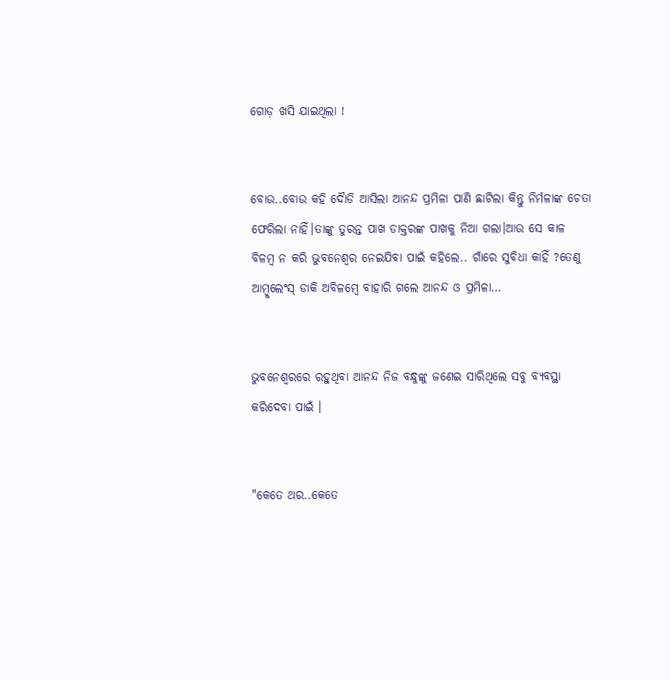ଗୋଡ଼ ଖସି ଯାଇଥିଲା !


ବୋଉ..ବୋଉ କହି ଦୋୖଡି ଆସିଲା ଆନନ୍ଦ ପ୍ରମିଳା ପାଣି ଛାଟିଲା କିନ୍ତୁ ନିର୍ମଳାଙ୍କ ଚେତା ଫେରିଲା ନାହିଁ।ତାଙ୍କୁ ତୁରନ୍ତ ପାଖ ଡାକ୍ତରଙ୍କ ପାଖକୁ ନିଆ ଗଲା।ଆଉ ସେ କାଳ ବିଳମ୍ବ ନ କରି ଭୁବନେଶ୍ୱର ନେଇଯିବା ପାଇଁ କହିଲେ.. ଗାଁରେ ସୁବିଧା କାହିଁ ?ତେଣୁ ଆମ୍ବୁଲେଂସ୍ ଡାକି ଅବିଳମ୍ବେ ବାହାରି ଗଲେ ଆନନ୍ଦ ଓ ପ୍ରମିଳା…


ଭୁବନେଶ୍ବରରେ ରହୁଥିବା ଆନନ୍ଦ ନିଜ ବନ୍ଧୁଙ୍କୁ ଜଣେଇ ସାରିଥିଲେ ସବୁ ବ୍ୟବସ୍ଥା କରିଦେବା ପାଇଁ ।


"କେତେ ଥର..କେତେ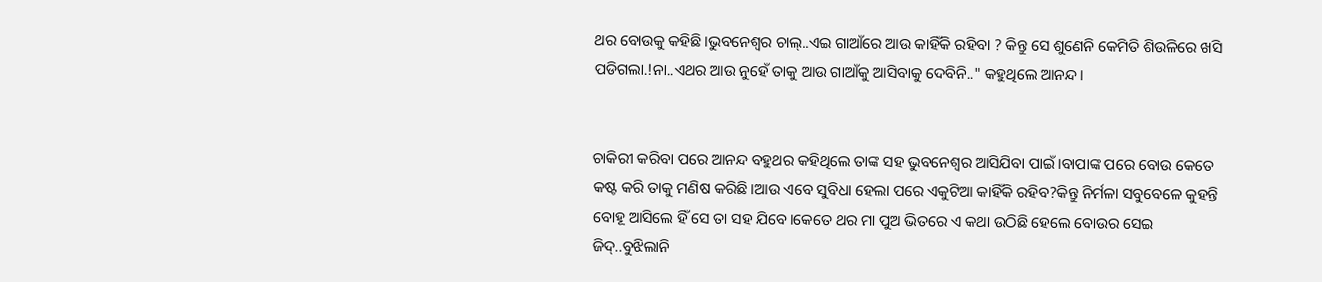ଥର ବୋଉକୁ କହିଛି।ଭୁବନେଶ୍ୱର ଚାଲ୍..ଏଇ ଗାଆଁରେ ଆଉ କାହିଁକି ରହିବା ? କିନ୍ତୁ ସେ ଶୁଣେନି କେମିତି ଶିଉଳିରେ ଖସି ପଡିଗଲା.!ନା..ଏଥର ଆଉ ନୁହେଁ ତାକୁ ଆଉ ଗାଆଁକୁ ଆସିବାକୁ ଦେବିନି.." କହୁଥିଲେ ଆନନ୍ଦ।


ଚାକିରୀ କରିବା ପରେ ଆନନ୍ଦ ବହୁଥର କହିଥିଲେ ତାଙ୍କ ସହ ଭୁବନେଶ୍ୱର ଆସିଯିବା ପାଇଁ।ବାପାଙ୍କ ପରେ ବୋଉ କେତେ କଷ୍ଟ କରି ତାକୁ ମଣିଷ କରିଛି।ଆଉ ଏବେ ସୁବିଧା ହେଲା ପରେ ଏକୁଟିଆ କାହିଁକି ରହିବ?କିନ୍ତୁ ନିର୍ମଳା ସବୁବେଳେ କୁହନ୍ତି ବୋହୂ ଆସିଲେ ହିଁ ସେ ତା ସହ ଯିବେ।କେତେ ଥର ମା ପୁଅ ଭିତରେ ଏ କଥା ଉଠିଛି ହେଲେ ବୋଉର ସେଇ ଜିଦ୍..ବୁଝିଲାନି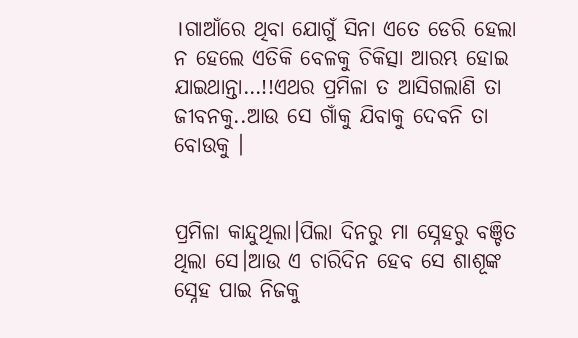।ଗାଆଁରେ ଥିବା ଯୋଗୁଁ ସିନା ଏତେ ଡେରି ହେଲା ନ ହେଲେ ଏତିକି ବେଳକୁ ଚିକିତ୍ସା ଆରମ୍ଭ ହୋଇ ଯାଇଥାନ୍ତା…!!ଏଥର ପ୍ରମିଳା ତ ଆସିଗଲାଣି ତା ଜୀବନକୁ..ଆଉ ସେ ଗାଁକୁ ଯିବାକୁ ଦେବନି ତା ବୋଉକୁ ।


ପ୍ରମିଳା କାନ୍ଦୁଥିଲା।ପିଲା ଦିନରୁ ମା ସ୍ନେହରୁ ବଞ୍ଚିତ ଥିଲା ସେ।ଆଉ ଏ ଚାରିଦିନ ହେବ ସେ ଶାଶୂଙ୍କ ସ୍ନେହ ପାଇ ନିଜକୁ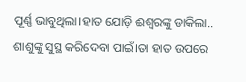ପୂର୍ଣ୍ଣ ଭାବୁଥିଲା।ହାତ ଯୋଡ଼ି ଈଶ୍ୱରଙ୍କୁ ଡାକିଲା.. ଶାଶୁଙ୍କୁ ସୁସ୍ଥ କରିଦେବା ପାଇଁ।ତା ହାତ ଉପରେ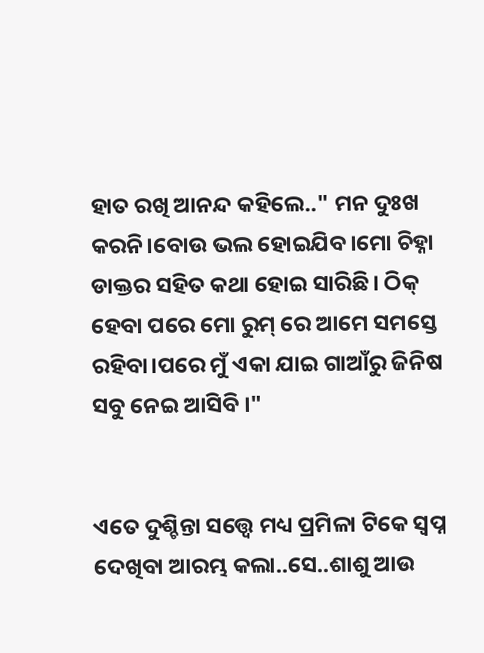ହାତ ରଖି ଆନନ୍ଦ କହିଲେ.." ମନ ଦୁଃଖ କରନି।ବୋଉ ଭଲ ହୋଇଯିବ।ମୋ ଚିହ୍ନା ଡାକ୍ତର ସହିତ କଥା ହୋଇ ସାରିଛି। ଠିକ୍ ହେବା ପରେ ମୋ ରୁମ୍ ରେ ଆମେ ସମସ୍ତେ ରହିବା।ପରେ ମୁଁ ଏକା ଯାଇ ଗାଆଁରୁ ଜିନିଷ ସବୁ ନେଇ ଆସିବି ।"


ଏତେ ଦୁଶ୍ଚିନ୍ତା ସତ୍ତ୍ଵେ ମଧ୍ୟ ପ୍ରମିଳା ଟିକେ ସ୍ବପ୍ନ ଦେଖିବା ଆରମ୍ଭ କଲା..ସେ..ଶାଶୁ ଆଉ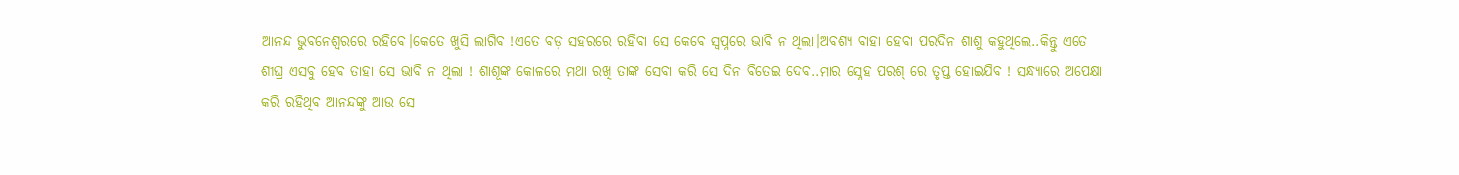ଆନନ୍ଦ ଭୁବନେଶ୍ଵରରେ ରହିବେ।କେତେ ଖୁସି ଲାଗିବ !ଏତେ ବଡ଼ ସହରରେ ରହିବା ସେ କେବେ ସ୍ବପ୍ନରେ ଭାବି ନ ଥିଲା।ଅବଶ୍ୟ ବାହା ହେବା ପରଦିନ ଶାଶୁ କହୁଥିଲେ..କିନ୍ତୁ ଏତେ ଶୀଘ୍ର ଏସବୁ ହେବ ତାହା ସେ ଭାବି ନ ଥିଲା ! ଶାଶୂଙ୍କ କୋଳରେ ମଥା ରଖି ତାଙ୍କ ସେବା କରି ସେ ଦିନ ବିତେଇ ଦେବ..ମାର ସ୍ନେହ ପରଶ୍ ରେ ତୃପ୍ତ ହୋଇଯିବ ! ସନ୍ଧ୍ୟାରେ ଅପେକ୍ଷା କରି ରହିଥିବ ଆନନ୍ଦଙ୍କୁ ଆଉ ସେ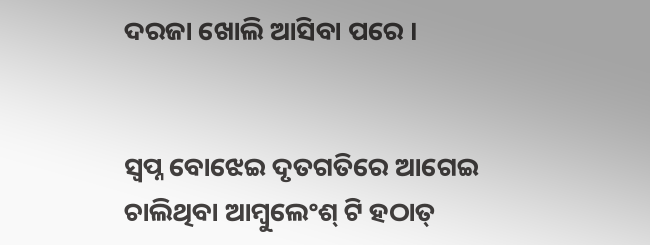ଦରଜା ଖୋଲି ଆସିବା ପରେ ।


ସ୍ବପ୍ନ ବୋଝେଇ ଦୃତଗତିରେ ଆଗେଇ ଚାଲିଥିବା ଆମ୍ବୁଲେଂଶ୍ ଟି ହଠାତ୍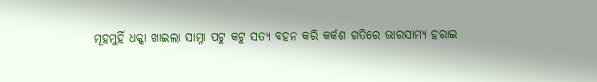ମୂହମୁହିଁ ଧକ୍କା ଖାଇଲା ସାମ୍ନା ପଟୁ କଟୁ ସତ୍ୟ ବହନ କରି କର୍କଶ ଗତିରେ ଭାରସାମ୍ୟ ହରାଇ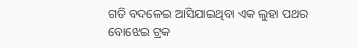ଗତି ବଦଳେଇ ଆସିଯାଇଥିବା ଏକ ଲୁହା ପଥର ବୋଝେଇ ଟ୍ରକ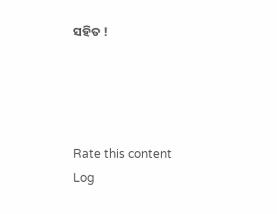ସହିତ !




Rate this content
Log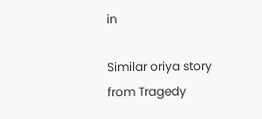in

Similar oriya story from Tragedy